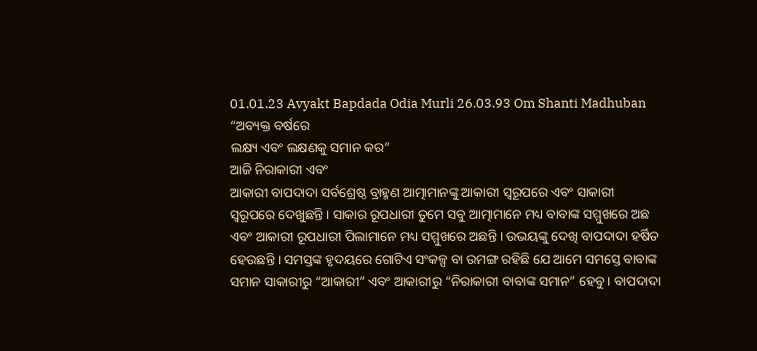01.01.23 Avyakt Bapdada Odia Murli 26.03.93 Om Shanti Madhuban
“ଅବ୍ୟକ୍ତ ବର୍ଷରେ
ଲକ୍ଷ୍ୟ ଏବଂ ଲକ୍ଷଣକୁ ସମାନ କର”
ଆଜି ନିରାକାରୀ ଏବଂ
ଆକାରୀ ବାପଦାଦା ସର୍ବଶ୍ରେଷ୍ଠ ବ୍ରାହ୍ମଣ ଆତ୍ମାମାନଙ୍କୁ ଆକାରୀ ସ୍ୱରୂପରେ ଏବଂ ସାକାରୀ
ସ୍ୱରୂପରେ ଦେଖୁଛନ୍ତି । ସାକାର ରୂପଧାରୀ ତୁମେ ସବୁ ଆତ୍ମାମାନେ ମଧ୍ୟ ବାବାଙ୍କ ସମ୍ମୁଖରେ ଅଛ
ଏବଂ ଆକାରୀ ରୂପଧାରୀ ପିଲାମାନେ ମଧ୍ୟ ସମ୍ମୁଖରେ ଅଛନ୍ତି । ଉଭୟଙ୍କୁ ଦେଖି ବାପଦାଦା ହର୍ଷିତ
ହେଉଛନ୍ତି । ସମସ୍ତଙ୍କ ହୃଦୟରେ ଗୋଟିଏ ସଂକଳ୍ପ ବା ଉମଙ୍ଗ ରହିଛି ଯେ ଆମେ ସମସ୍ତେ ବାବାଙ୍କ
ସମାନ ସାକାରୀରୁ “ଆକାରୀ” ଏବଂ ଆକାରୀରୁ “ନିରାକାରୀ ବାବାଙ୍କ ସମାନ” ହେବୁ । ବାପଦାଦା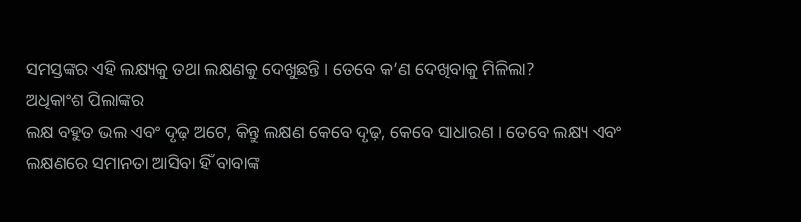ସମସ୍ତଙ୍କର ଏହି ଲକ୍ଷ୍ୟକୁ ତଥା ଲକ୍ଷଣକୁ ଦେଖୁଛନ୍ତି । ତେବେ କ’ଣ ଦେଖିବାକୁ ମିଳିଲା?
ଅଧିକାଂଶ ପିଲାଙ୍କର
ଲକ୍ଷ ବହୁତ ଭଲ ଏବଂ ଦୃଢ଼ ଅଟେ, କିନ୍ତୁ ଲକ୍ଷଣ କେବେ ଦୃଢ଼, କେବେ ସାଧାରଣ । ତେବେ ଲକ୍ଷ୍ୟ ଏବଂ
ଲକ୍ଷଣରେ ସମାନତା ଆସିବା ହିଁ ବାବାଙ୍କ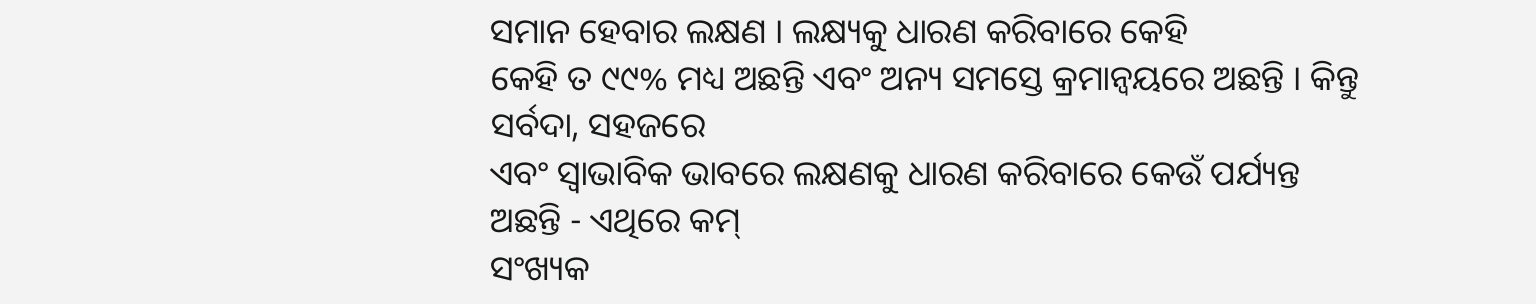ସମାନ ହେବାର ଲକ୍ଷଣ । ଲକ୍ଷ୍ୟକୁ ଧାରଣ କରିବାରେ କେହି
କେହି ତ ୯୯% ମଧ୍ୟ ଅଛନ୍ତି ଏବଂ ଅନ୍ୟ ସମସ୍ତେ କ୍ରମାନ୍ୱୟରେ ଅଛନ୍ତି । କିନ୍ତୁ ସର୍ବଦା, ସହଜରେ
ଏବଂ ସ୍ୱାଭାବିକ ଭାବରେ ଲକ୍ଷଣକୁ ଧାରଣ କରିବାରେ କେଉଁ ପର୍ଯ୍ୟନ୍ତ ଅଛନ୍ତି - ଏଥିରେ କମ୍
ସଂଖ୍ୟକ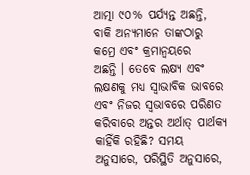ଆତ୍ମା ୯୦% ପର୍ଯ୍ୟନ୍ତ ଅଛନ୍ତି, ବାକି ଅନ୍ୟମାନେ ତାଙ୍କଠାରୁ କମ୍ରେ ଏବଂ କ୍ରମାନ୍ୱୟରେ
ଅଛନ୍ତି । ତେବେ ଲକ୍ଷ୍ୟ ଏବଂ ଲକ୍ଷଣକୁ ମଧ୍ୟ ସ୍ୱାଭାବିକ ଭାବରେ ଏବଂ ନିଜର ସ୍ୱଭାବରେ ପରିଣତ
କରିବାରେ ଅନ୍ତର ଅର୍ଥାତ୍ ପାର୍ଥକ୍ୟ କାହିଁକି ରହିଛି? ସମୟ ଅନୁସାରେ, ପରିସ୍ଥିତି ଅନୁସାରେ,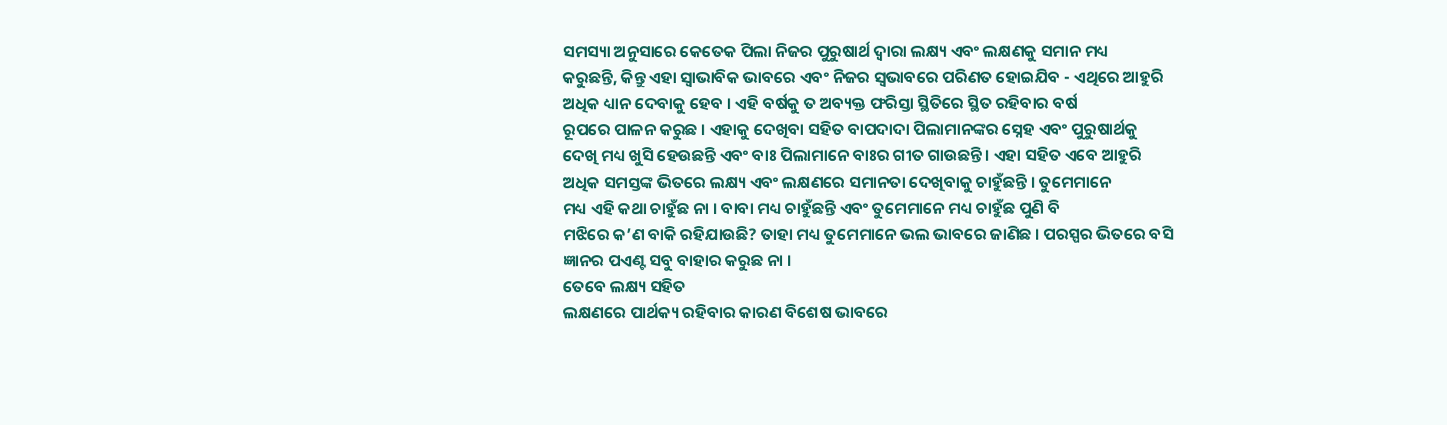ସମସ୍ୟା ଅନୁସାରେ କେତେକ ପିଲା ନିଜର ପୁରୁଷାର୍ଥ ଦ୍ୱାରା ଲକ୍ଷ୍ୟ ଏବଂ ଲକ୍ଷଣକୁ ସମାନ ମଧ୍ୟ
କରୁଛନ୍ତି, କିନ୍ତୁ ଏହା ସ୍ୱାଭାବିକ ଭାବରେ ଏବଂ ନିଜର ସ୍ୱଭାବରେ ପରିଣତ ହୋଇଯିବ - ଏଥିରେ ଆହୁରି
ଅଧିକ ଧ୍ୟାନ ଦେବାକୁ ହେବ । ଏହି ବର୍ଷକୁ ତ ଅବ୍ୟକ୍ତ ଫରିସ୍ତା ସ୍ଥିତିରେ ସ୍ଥିତ ରହିବାର ବର୍ଷ
ରୂପରେ ପାଳନ କରୁଛ । ଏହାକୁ ଦେଖିବା ସହିତ ବାପଦାଦା ପିଲାମାନଙ୍କର ସ୍ନେହ ଏବଂ ପୁରୁଷାର୍ଥକୁ
ଦେଖି ମଧ୍ୟ ଖୁସି ହେଉଛନ୍ତି ଏବଂ ବାଃ ପିଲାମାନେ ବାଃର ଗୀତ ଗାଉଛନ୍ତି । ଏହା ସହିତ ଏବେ ଆହୁରି
ଅଧିକ ସମସ୍ତଙ୍କ ଭିତରେ ଲକ୍ଷ୍ୟ ଏବଂ ଲକ୍ଷଣରେ ସମାନତା ଦେଖିବାକୁ ଚାହୁଁଛନ୍ତି । ତୁମେମାନେ
ମଧ୍ୟ ଏହି କଥା ଚାହୁଁଛ ନା । ବାବା ମଧ୍ୟ ଚାହୁଁଛନ୍ତି ଏବଂ ତୁମେମାନେ ମଧ୍ୟ ଚାହୁଁଛ ପୁଣି ବି
ମଝିରେ କ’ଣ ବାକି ରହିଯାଉଛି? ତାହା ମଧ୍ୟ ତୁମେମାନେ ଭଲ ଭାବରେ ଜାଣିଛ । ପରସ୍ପର ଭିତରେ ବସି
ଜ୍ଞାନର ପଏଣ୍ଟ ସବୁ ବାହାର କରୁଛ ନା ।
ତେବେ ଲକ୍ଷ୍ୟ ସହିତ
ଲକ୍ଷଣରେ ପାର୍ଥକ୍ୟ ରହିବାର କାରଣ ବିଶେଷ ଭାବରେ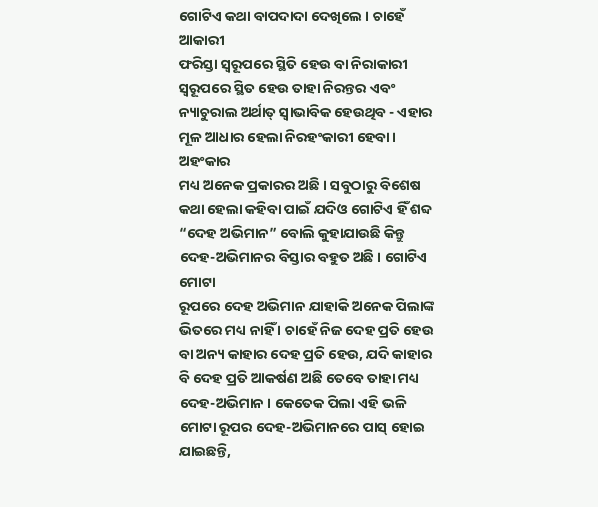ଗୋଟିଏ କଥା ବାପଦାଦା ଦେଖିଲେ । ଚାହେଁ ଆକାରୀ
ଫରିସ୍ତା ସ୍ୱରୂପରେ ସ୍ଥିତି ହେଉ ବା ନିରାକାରୀ ସ୍ୱରୂପରେ ସ୍ଥିତ ହେଉ ତାହା ନିରନ୍ତର ଏବଂ
ନ୍ୟାଚୁରାଲ ଅର୍ଥାତ୍ ସ୍ୱାଭାବିକ ହେଉଥିବ - ଏହାର ମୂଳ ଆଧାର ହେଲା ନିରହଂକାରୀ ହେବା । ଅହଂକାର
ମଧ୍ୟ ଅନେକ ପ୍ରକାରର ଅଛି । ସବୁଠାରୁ ବିଶେଷ କଥା ହେଲା କହିବା ପାଇଁ ଯଦିଓ ଗୋଟିଏ ହିଁ ଶବ୍ଦ
“ଦେହ ଅଭିମାନ” ବୋଲି କୁହାଯାଉଛି କିନ୍ତୁ ଦେହ-ଅଭିମାନର ବିସ୍ତାର ବହୁତ ଅଛି । ଗୋଟିଏ ମୋଟା
ରୂପରେ ଦେହ ଅଭିମାନ ଯାହାକି ଅନେକ ପିଲାଙ୍କ ଭିତରେ ମଧ୍ୟ ନାହିଁ । ଚାହେଁ ନିଜ ଦେହ ପ୍ରତି ହେଉ
ବା ଅନ୍ୟ କାହାର ଦେହ ପ୍ରତି ହେଉ, ଯଦି କାହାର ବି ଦେହ ପ୍ରତି ଆକର୍ଷଣ ଅଛି ତେବେ ତାହା ମଧ୍ୟ
ଦେହ-ଅଭିମାନ । କେତେକ ପିଲା ଏହି ଭଳି ମୋଟା ରୂପର ଦେହ-ଅଭିମାନରେ ପାସ୍ ହୋଇ ଯାଇଛନ୍ତି,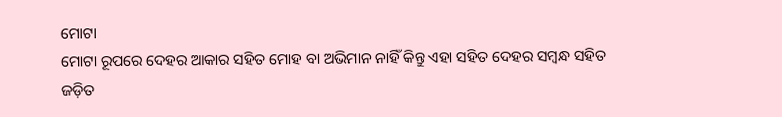ମୋଟା
ମୋଟା ରୂପରେ ଦେହର ଆକାର ସହିତ ମୋହ ବା ଅଭିମାନ ନାହିଁ କିନ୍ତୁ ଏହା ସହିତ ଦେହର ସମ୍ବନ୍ଧ ସହିତ
ଜଡ଼ିତ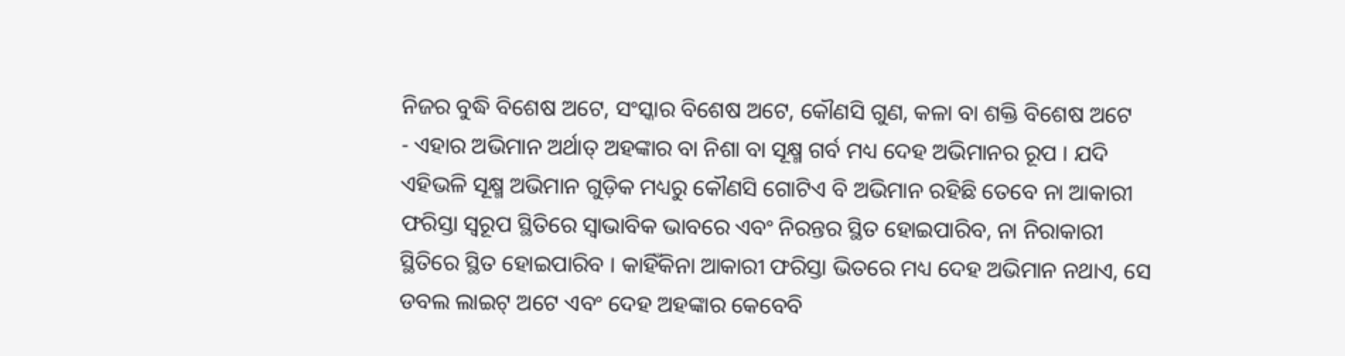ନିଜର ବୁଦ୍ଧି ବିଶେଷ ଅଟେ, ସଂସ୍କାର ବିଶେଷ ଅଟେ, କୌଣସି ଗୁଣ, କଳା ବା ଶକ୍ତି ବିଶେଷ ଅଟେ
- ଏହାର ଅଭିମାନ ଅର୍ଥାତ୍ ଅହଙ୍କାର ବା ନିଶା ବା ସୂକ୍ଷ୍ମ ଗର୍ବ ମଧ୍ୟ ଦେହ ଅଭିମାନର ରୂପ । ଯଦି
ଏହିଭଳି ସୂକ୍ଷ୍ମ ଅଭିମାନ ଗୁଡ଼ିକ ମଧ୍ୟରୁ କୌଣସି ଗୋଟିଏ ବି ଅଭିମାନ ରହିଛି ତେବେ ନା ଆକାରୀ
ଫରିସ୍ତା ସ୍ୱରୂପ ସ୍ଥିତିରେ ସ୍ୱାଭାବିକ ଭାବରେ ଏବଂ ନିରନ୍ତର ସ୍ଥିତ ହୋଇପାରିବ, ନା ନିରାକାରୀ
ସ୍ଥିତିରେ ସ୍ଥିତ ହୋଇପାରିବ । କାହିଁକିନା ଆକାରୀ ଫରିସ୍ତା ଭିତରେ ମଧ୍ୟ ଦେହ ଅଭିମାନ ନଥାଏ, ସେ
ଡବଲ ଲାଇଟ୍ ଅଟେ ଏବଂ ଦେହ ଅହଙ୍କାର କେବେବି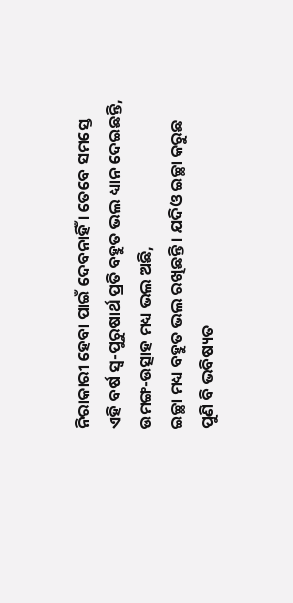ନିରାକାରୀ ହେବା ପାଇଁ ଦେବନାହିଁ । ତେବେ ସମସ୍ତେ
ଏହି ବର୍ଷ ସ୍ୱ-ପୁରୁଷାର୍ଥ ପ୍ରତି ବହୁତ ଭଲ ଧ୍ୟାନ ଦେଇଛନ୍ତି, ଉମଙ୍ଗ-ଉତ୍ସାହ ମଧ୍ୟ ଭଲ ଅଛି,
ଇଚ୍ଛା ମଧ୍ୟ ବହୁତ ଭଲ ରଖିଛନ୍ତି । ଯଦିଓ ଇଚ୍ଛା କରୁଛ ପୁଣି ବି ଭବିଷ୍ୟତ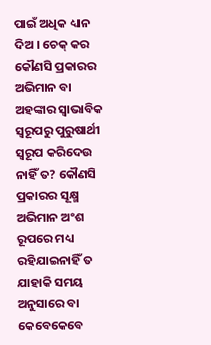ପାଇଁ ଅଧିକ ଧ୍ୟାନ
ଦିଅ । ଚେକ୍ କର କୌଣସି ପ୍ରକାରର ଅଭିମାନ ବା ଅହଙ୍କାର ସ୍ୱାଭାବିକ ସ୍ୱରୂପରୁ ପୁରୁଷାର୍ଥୀ
ସ୍ୱରୂପ କରିଦେଉ ନାହିଁ ତ? କୌଣସି ପ୍ରକାରର ସୂକ୍ଷ୍ମ ଅଭିମାନ ଅଂଶ ରୂପରେ ମଧ୍ୟ ରହିଯାଇନାହିଁ ତ
ଯାହାକି ସମୟ ଅନୁସାରେ ବା କେବେକେବେ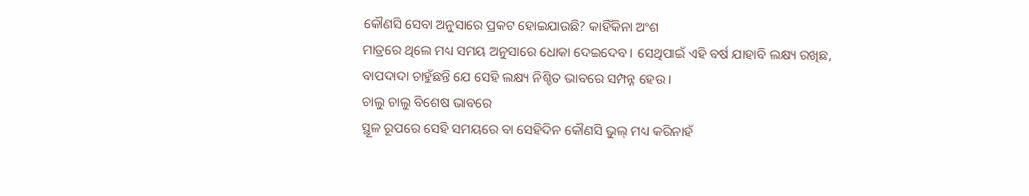କୌଣସି ସେବା ଅନୁସାରେ ପ୍ରକଟ ହୋଇଯାଉଛି? କାହିଁକିନା ଅଂଶ
ମାତ୍ରରେ ଥିଲେ ମଧ୍ୟ ସମୟ ଅନୁସାରେ ଧୋକା ଦେଇଦେବ । ସେଥିପାଇଁ ଏହି ବର୍ଷ ଯାହାବି ଲକ୍ଷ୍ୟ ରଖିଛ,
ବାପଦାଦା ଚାହୁଁଛନ୍ତି ଯେ ସେହି ଲକ୍ଷ୍ୟ ନିଶ୍ଚିତ ଭାବରେ ସମ୍ପନ୍ନ ହେଉ ।
ଚାଲୁ ଚାଲୁ ବିଶେଷ ଭାବରେ
ସ୍ଥୂଳ ରୂପରେ ସେହି ସମୟରେ ବା ସେହିଦିନ କୌଣସି ଭୁଲ୍ ମଧ୍ୟ କରିନାହଁ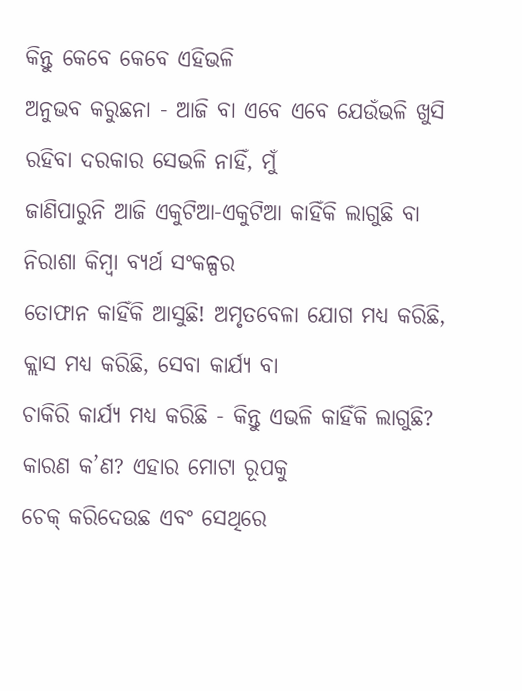କିନ୍ତୁ କେବେ କେବେ ଏହିଭଳି
ଅନୁଭବ କରୁଛନା - ଆଜି ବା ଏବେ ଏବେ ଯେଉଁଭଳି ଖୁସି ରହିବା ଦରକାର ସେଭଳି ନାହିଁ, ମୁଁ
ଜାଣିପାରୁନି ଆଜି ଏକୁଟିଆ-ଏକୁଟିଆ କାହିଁକି ଲାଗୁଛି ବା ନିରାଶା କିମ୍ବା ବ୍ୟର୍ଥ ସଂକଳ୍ପର
ତୋଫାନ କାହିଁକି ଆସୁଛି! ଅମୃତବେଳା ଯୋଗ ମଧ୍ୟ କରିଛି, କ୍ଲାସ ମଧ୍ୟ କରିଛି, ସେବା କାର୍ଯ୍ୟ ବା
ଚାକିରି କାର୍ଯ୍ୟ ମଧ୍ୟ କରିଛି - କିନ୍ତୁ ଏଭଳି କାହିଁକି ଲାଗୁଛି? କାରଣ କ’ଣ? ଏହାର ମୋଟା ରୂପକୁ
ଚେକ୍ କରିଦେଉଛ ଏବଂ ସେଥିରେ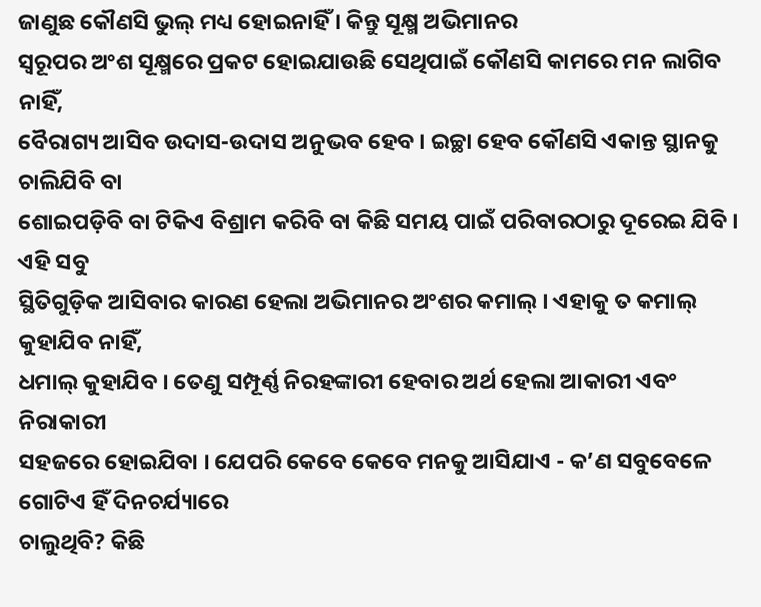ଜାଣୁଛ କୌଣସି ଭୁଲ୍ ମଧ୍ୟ ହୋଇନାହିଁ । କିନ୍ତୁ ସୂକ୍ଷ୍ମ ଅଭିମାନର
ସ୍ୱରୂପର ଅଂଶ ସୂକ୍ଷ୍ମରେ ପ୍ରକଟ ହୋଇଯାଉଛି ସେଥିପାଇଁ କୌଣସି କାମରେ ମନ ଲାଗିବ ନାହିଁ,
ବୈରାଗ୍ୟ ଆସିବ ଉଦାସ-ଉଦାସ ଅନୁଭବ ହେବ । ଇଚ୍ଛା ହେବ କୌଣସି ଏକାନ୍ତ ସ୍ଥାନକୁ ଚାଲିଯିବି ବା
ଶୋଇପଡ଼ିବି ବା ଟିକିଏ ବିଶ୍ରାମ କରିବି ବା କିଛି ସମୟ ପାଇଁ ପରିବାରଠାରୁ ଦୂରେଇ ଯିବି । ଏହି ସବୁ
ସ୍ଥିତିଗୁଡ଼ିକ ଆସିବାର କାରଣ ହେଲା ଅଭିମାନର ଅଂଶର କମାଲ୍ । ଏହାକୁ ତ କମାଲ୍ କୁହାଯିବ ନାହିଁ,
ଧମାଲ୍ କୁହାଯିବ । ତେଣୁ ସମ୍ପୂର୍ଣ୍ଣ ନିରହଙ୍କାରୀ ହେବାର ଅର୍ଥ ହେଲା ଆକାରୀ ଏବଂ ନିରାକାରୀ
ସହଜରେ ହୋଇଯିବା । ଯେପରି କେବେ କେବେ ମନକୁ ଆସିଯାଏ - କ’ଣ ସବୁବେଳେ ଗୋଟିଏ ହିଁ ଦିନଚର୍ଯ୍ୟାରେ
ଚାଲୁଥିବି? କିଛି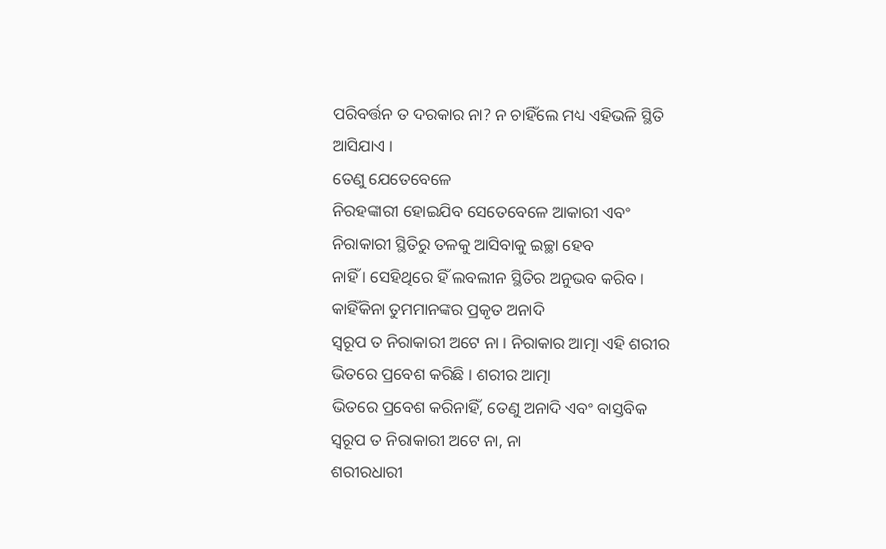ପରିବର୍ତ୍ତନ ତ ଦରକାର ନା? ନ ଚାହିଁଲେ ମଧ୍ୟ ଏହିଭଳି ସ୍ଥିତି ଆସିଯାଏ ।
ତେଣୁ ଯେତେବେଳେ
ନିରହଙ୍କାରୀ ହୋଇଯିବ ସେତେବେଳେ ଆକାରୀ ଏବଂ ନିରାକାରୀ ସ୍ଥିତିରୁ ତଳକୁ ଆସିବାକୁ ଇଚ୍ଛା ହେବ
ନାହିଁ । ସେହିଥିରେ ହିଁ ଲବଲୀନ ସ୍ଥିତିର ଅନୁଭବ କରିବ । କାହିଁକିନା ତୁମମାନଙ୍କର ପ୍ରକୃତ ଅନାଦି
ସ୍ୱରୂପ ତ ନିରାକାରୀ ଅଟେ ନା । ନିରାକାର ଆତ୍ମା ଏହି ଶରୀର ଭିତରେ ପ୍ରବେଶ କରିଛି । ଶରୀର ଆତ୍ମା
ଭିତରେ ପ୍ରବେଶ କରିନାହିଁ, ତେଣୁ ଅନାଦି ଏବଂ ବାସ୍ତବିକ ସ୍ୱରୂପ ତ ନିରାକାରୀ ଅଟେ ନା, ନା
ଶରୀରଧାରୀ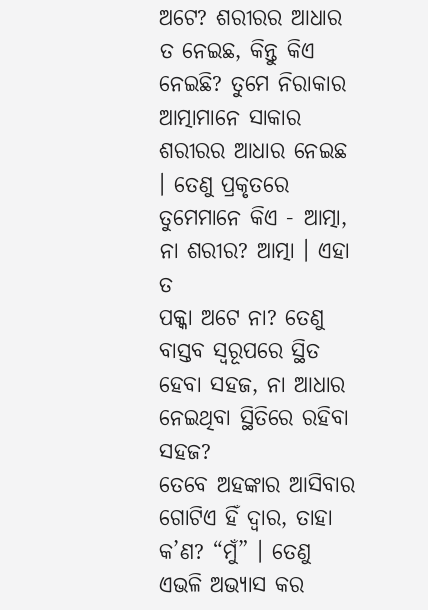ଅଟେ? ଶରୀରର ଆଧାର ତ ନେଇଛ, କିନ୍ତୁ କିଏ ନେଇଛି? ତୁମେ ନିରାକାର ଆତ୍ମାମାନେ ସାକାର
ଶରୀରର ଆଧାର ନେଇଛ । ତେଣୁ ପ୍ରକୃତରେ ତୁମେମାନେ କିଏ - ଆତ୍ମା, ନା ଶରୀର? ଆତ୍ମା । ଏହା ତ
ପକ୍କା ଅଟେ ନା? ତେଣୁ ବାସ୍ତବ ସ୍ୱରୂପରେ ସ୍ଥିତ ହେବା ସହଜ, ନା ଆଧାର ନେଇଥିବା ସ୍ଥିତିରେ ରହିବା
ସହଜ?
ତେବେ ଅହଙ୍କାର ଆସିବାର
ଗୋଟିଏ ହିଁ ଦ୍ୱାର, ତାହା କ’ଣ? “ମୁଁ” । ତେଣୁ ଏଭଳି ଅଭ୍ୟାସ କର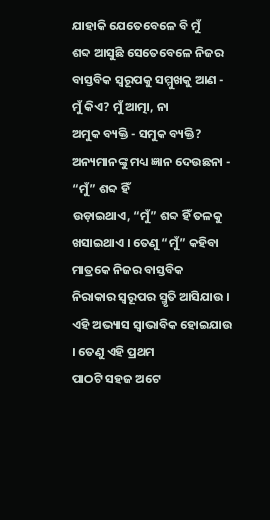ଯାହାକି ଯେତେବେଳେ ବି ମୁଁ
ଶବ୍ଦ ଆସୁଛି ସେତେବେଳେ ନିଜର ବାସ୍ତବିକ ସ୍ୱରୂପକୁ ସମ୍ମୁଖକୁ ଆଣ - ମୁଁ କିଏ? ମୁଁ ଆତ୍ମା, ନା
ଅମୁକ ବ୍ୟକ୍ତି - ସମୁକ ବ୍ୟକ୍ତି? ଅନ୍ୟମାନଙ୍କୁ ମଧ୍ୟ ଜ୍ଞାନ ଦେଉଛନା - “ମୁଁ” ଶବ୍ଦ ହିଁ
ଉଡ଼ାଇଥାଏ, “ମୁଁ” ଶବ୍ଦ ହିଁ ତଳକୁ ଖସାଇଥାଏ । ତେଣୁ “ମୁଁ” କହିବା ମାତ୍ରକେ ନିଜର ବାସ୍ତବିକ
ନିରାକାର ସ୍ୱରୂପର ସ୍ମୃତି ଆସିଯାଉ । ଏହି ଅଭ୍ୟାସ ସ୍ୱାଭାବିକ ହୋଇଯାଉ । ତେଣୁ ଏହି ପ୍ରଥମ
ପାଠଟି ସହଜ ଅଟେ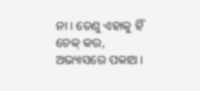ନା । ତେଣୁ ଏହାକୁ ହିଁ ଚେକ୍ କର, ଅଭ୍ୟାସରେ ପକାଅ ।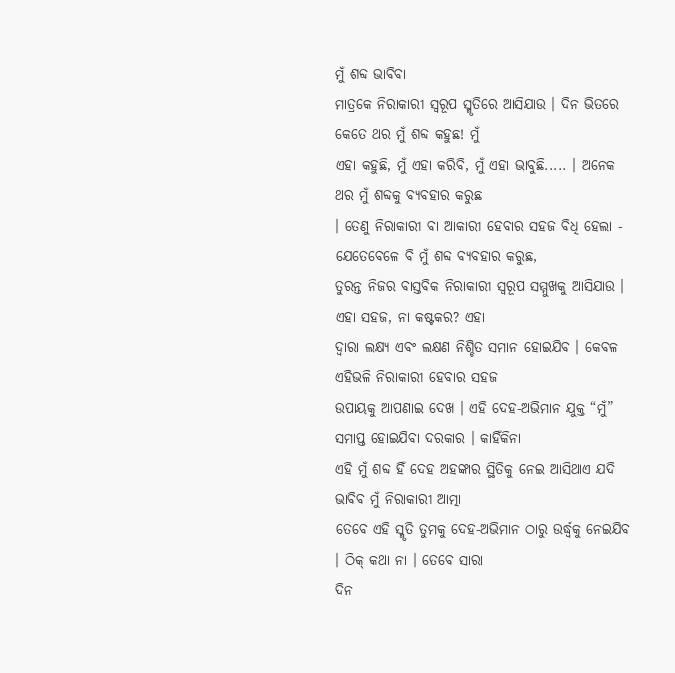ମୁଁ ଶବ୍ଦ ଭାବିବା
ମାତ୍ରକେ ନିରାକାରୀ ସ୍ୱରୂପ ସ୍ମୃତିରେ ଆସିଯାଉ । ଦିନ ଭିତରେ କେତେ ଥର ମୁଁ ଶବ୍ଦ କହୁଛ! ମୁଁ
ଏହା କହୁଛି, ମୁଁ ଏହା କରିବି, ମୁଁ ଏହା ଭାବୁଛି..... । ଅନେକ ଥର ମୁଁ ଶବ୍ଦକୁ ବ୍ୟବହାର କରୁଛ
। ତେଣୁ ନିରାକାରୀ ବା ଆକାରୀ ହେବାର ସହଜ ବିଧି ହେଲା - ଯେତେବେଳେ ବି ମୁଁ ଶବ୍ଦ ବ୍ୟବହାର କରୁଛ,
ତୁରନ୍ତ ନିଜର ବାସ୍ତବିକ ନିରାକାରୀ ସ୍ୱରୂପ ସମ୍ମୁଖକୁ ଆସିଯାଉ । ଏହା ସହଜ, ନା କଷ୍ଟକର? ଏହା
ଦ୍ୱାରା ଲକ୍ଷ୍ୟ ଏବଂ ଲକ୍ଷଣ ନିଶ୍ଚିତ ସମାନ ହୋଇଯିବ । କେବଳ ଏହିଭଳି ନିରାକାରୀ ହେବାର ସହଜ
ଉପାୟକୁ ଆପଣାଇ ଦେଖ । ଏହି ଦେହ-ଅଭିମାନ ଯୁକ୍ତ “ମୁଁ” ସମାପ୍ତ ହୋଇଯିବା ଦରକାର । କାହିଁକିନା
ଏହି ମୁଁ ଶବ୍ଦ ହିଁ ଦେହ ଅହଙ୍କାର ସ୍ଥିତିକୁ ନେଇ ଆସିଥାଏ ଯଦି ଭାବିବ ମୁଁ ନିରାକାରୀ ଆତ୍ମା
ତେବେ ଏହି ସ୍ମୃତି ତୁମକୁ ଦେହ-ଅଭିମାନ ଠାରୁ ଉର୍ଦ୍ଧ୍ୱକୁ ନେଇଯିବ । ଠିକ୍ କଥା ନା । ତେବେ ସାରା
ଦିନ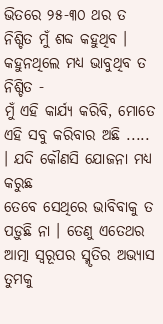ଭିତରେ ୨୫-୩୦ ଥର ତ ନିଶ୍ଚିତ ମୁଁ ଶବ୍ଦ କହୁଥିବ । କହୁନଥିଲେ ମଧ୍ୟ ଭାବୁଥିବ ତ ନିଶ୍ଚିତ -
ମୁଁ ଏହି କାର୍ଯ୍ୟ କରିବି, ମୋତେ ଏହି ସବୁ କରିବାର ଅଛି ..... । ଯଦି କୌଣସି ଯୋଜନା ମଧ୍ୟ କରୁଛ
ତେବେ ସେଥିରେ ଭାବିବାକୁ ତ ପଡ଼ୁଛି ନା । ତେଣୁ ଏତେଥର ଆତ୍ମା ସ୍ୱରୂପର ସ୍ମୃତିର ଅଭ୍ୟାସ ତୁମକୁ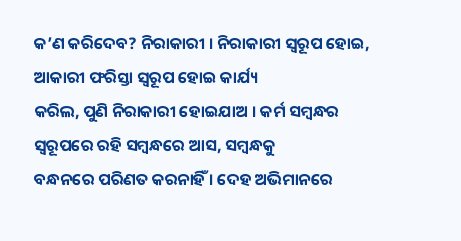କ’ଣ କରିଦେବ? ନିରାକାରୀ । ନିରାକାରୀ ସ୍ୱରୂପ ହୋଇ, ଆକାରୀ ଫରିସ୍ତା ସ୍ୱରୂପ ହୋଇ କାର୍ଯ୍ୟ
କରିଲ, ପୁଣି ନିରାକାରୀ ହୋଇଯାଅ । କର୍ମ ସମ୍ବନ୍ଧର ସ୍ୱରୂପରେ ରହି ସମ୍ବନ୍ଧରେ ଆସ, ସମ୍ବନ୍ଧକୁ
ବନ୍ଧନରେ ପରିଣତ କରନାହିଁ । ଦେହ ଅଭିମାନରେ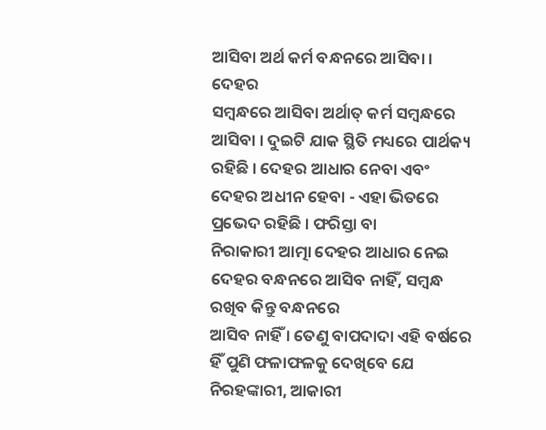ଆସିବା ଅର୍ଥ କର୍ମ ବନ୍ଧନରେ ଆସିବା । ଦେହର
ସମ୍ବନ୍ଧରେ ଆସିବା ଅର୍ଥାତ୍ କର୍ମ ସମ୍ବନ୍ଧରେ ଆସିବା । ଦୁଇଟି ଯାକ ସ୍ଥିତି ମଧ୍ୟରେ ପାର୍ଥକ୍ୟ
ରହିଛି । ଦେହର ଆଧାର ନେବା ଏବଂ ଦେହର ଅଧୀନ ହେବା - ଏହା ଭିତରେ ପ୍ରଭେଦ ରହିଛି । ଫରିସ୍ତା ବା
ନିରାକାରୀ ଆତ୍ମା ଦେହର ଆଧାର ନେଇ ଦେହର ବନ୍ଧନରେ ଆସିବ ନାହିଁ, ସମ୍ବନ୍ଧ ରଖିବ କିନ୍ତୁ ବନ୍ଧନରେ
ଆସିବ ନାହିଁ । ତେଣୁ ବାପଦାଦା ଏହି ବର୍ଷରେ ହିଁ ପୁଣି ଫଳାଫଳକୁ ଦେଖିବେ ଯେ ନିରହଙ୍କାରୀ, ଆକାରୀ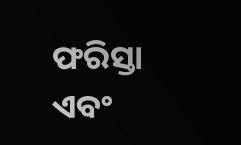ଫରିସ୍ତା ଏବଂ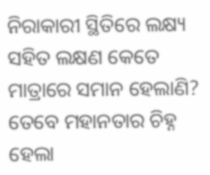ନିରାକାରୀ ସ୍ଥିତିରେ ଲକ୍ଷ୍ୟ ସହିତ ଲକ୍ଷଣ କେତେ ମାତ୍ରାରେ ସମାନ ହେଲାଣି?
ତେବେ ମହାନତାର ଚିହ୍ନ
ହେଲା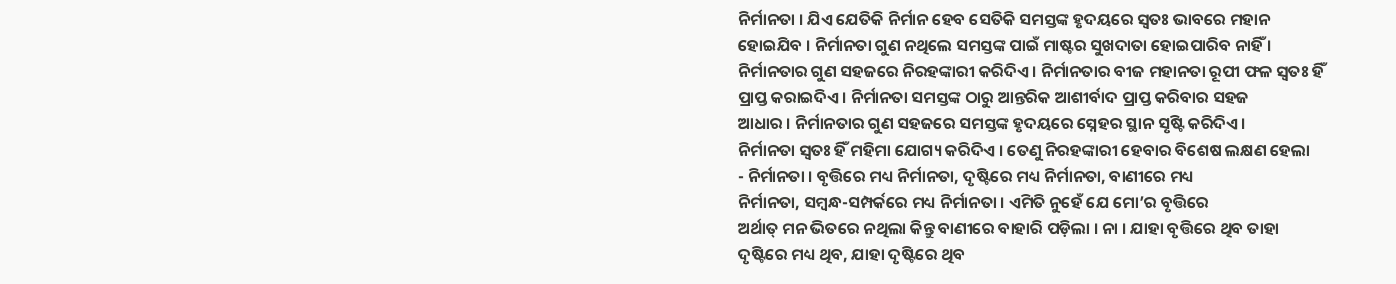ନିର୍ମାନତା । ଯିଏ ଯେତିକି ନିର୍ମାନ ହେବ ସେତିକି ସମସ୍ତଙ୍କ ହୃଦୟରେ ସ୍ୱତଃ ଭାବରେ ମହାନ
ହୋଇଯିବ । ନିର୍ମାନତା ଗୁଣ ନଥିଲେ ସମସ୍ତଙ୍କ ପାଇଁ ମାଷ୍ଟର ସୁଖଦାତା ହୋଇପାରିବ ନାହିଁ ।
ନିର୍ମାନତାର ଗୁଣ ସହଜରେ ନିରହଙ୍କାରୀ କରିଦିଏ । ନିର୍ମାନତାର ବୀଜ ମହାନତା ରୂପୀ ଫଳ ସ୍ୱତଃ ହିଁ
ପ୍ରାପ୍ତ କରାଇଦିଏ । ନିର୍ମାନତା ସମସ୍ତଙ୍କ ଠାରୁ ଆନ୍ତରିକ ଆଶୀର୍ବାଦ ପ୍ରାପ୍ତ କରିବାର ସହଜ
ଆଧାର । ନିର୍ମାନତାର ଗୁଣ ସହଜରେ ସମସ୍ତଙ୍କ ହୃଦୟରେ ସ୍ନେହର ସ୍ଥାନ ସୃଷ୍ଟି କରିଦିଏ ।
ନିର୍ମାନତା ସ୍ୱତଃ ହିଁ ମହିମା ଯୋଗ୍ୟ କରିଦିଏ । ତେଣୁ ନିରହଙ୍କାରୀ ହେବାର ବିଶେଷ ଲକ୍ଷଣ ହେଲା
- ନିର୍ମାନତା । ବୃତ୍ତିରେ ମଧ୍ୟ ନିର୍ମାନତା, ଦୃଷ୍ଟିରେ ମଧ୍ୟ ନିର୍ମାନତା, ବାଣୀରେ ମଧ୍ୟ
ନିର୍ମାନତା, ସମ୍ବନ୍ଧ-ସମ୍ପର୍କରେ ମଧ୍ୟ ନିର୍ମାନତା । ଏମିତି ନୁହେଁ ଯେ ମୋ’ର ବୃତ୍ତିରେ
ଅର୍ଥାତ୍ ମନ ଭିତରେ ନଥିଲା କିନ୍ତୁ ବାଣୀରେ ବାହାରି ପଡ଼ିଲା । ନା । ଯାହା ବୃତ୍ତିରେ ଥିବ ତାହା
ଦୃଷ୍ଟିରେ ମଧ୍ୟ ଥିବ, ଯାହା ଦୃଷ୍ଟିରେ ଥିବ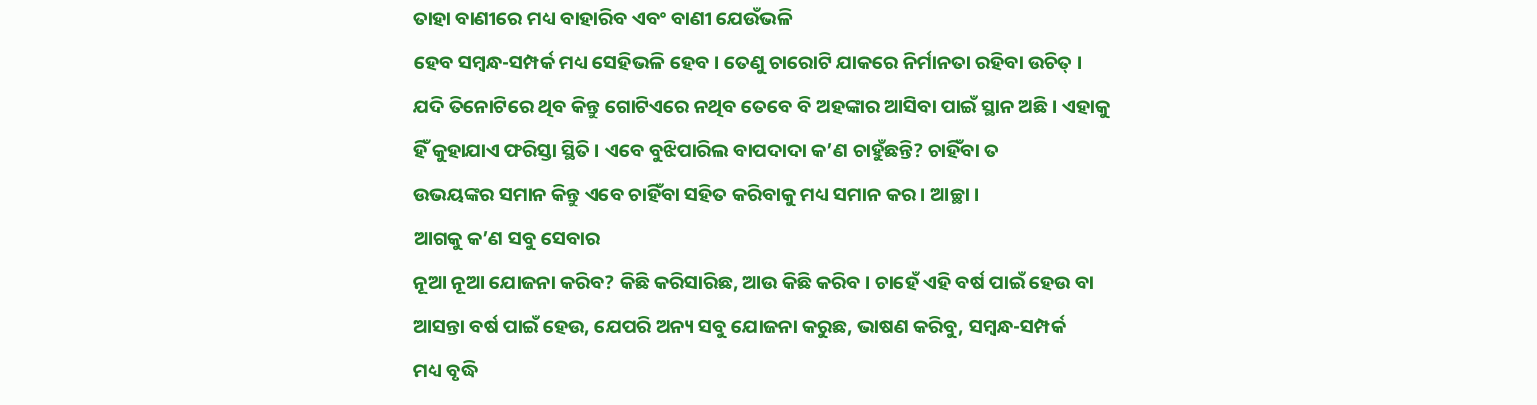ତାହା ବାଣୀରେ ମଧ୍ୟ ବାହାରିବ ଏବଂ ବାଣୀ ଯେଉଁଭଳି
ହେବ ସମ୍ବନ୍ଧ-ସମ୍ପର୍କ ମଧ୍ୟ ସେହିଭଳି ହେବ । ତେଣୁ ଚାରୋଟି ଯାକରେ ନିର୍ମାନତା ରହିବା ଉଚିତ୍ ।
ଯଦି ତିନୋଟିରେ ଥିବ କିନ୍ତୁ ଗୋଟିଏରେ ନଥିବ ତେବେ ବି ଅହଙ୍କାର ଆସିବା ପାଇଁ ସ୍ଥାନ ଅଛି । ଏହାକୁ
ହିଁ କୁହାଯାଏ ଫରିସ୍ତା ସ୍ଥିତି । ଏବେ ବୁଝିପାରିଲ ବାପଦାଦା କ’ଣ ଚାହୁଁଛନ୍ତି? ଚାହିଁବା ତ
ଉଭୟଙ୍କର ସମାନ କିନ୍ତୁ ଏବେ ଚାହିଁବା ସହିତ କରିବାକୁ ମଧ୍ୟ ସମାନ କର । ଆଚ୍ଛା ।
ଆଗକୁ କ’ଣ ସବୁ ସେବାର
ନୂଆ ନୂଆ ଯୋଜନା କରିବ? କିଛି କରିସାରିଛ, ଆଉ କିଛି କରିବ । ଚାହେଁ ଏହି ବର୍ଷ ପାଇଁ ହେଉ ବା
ଆସନ୍ତା ବର୍ଷ ପାଇଁ ହେଉ, ଯେପରି ଅନ୍ୟ ସବୁ ଯୋଜନା କରୁଛ, ଭାଷଣ କରିବୁ, ସମ୍ବନ୍ଧ-ସମ୍ପର୍କ
ମଧ୍ୟ ବୃଦ୍ଧି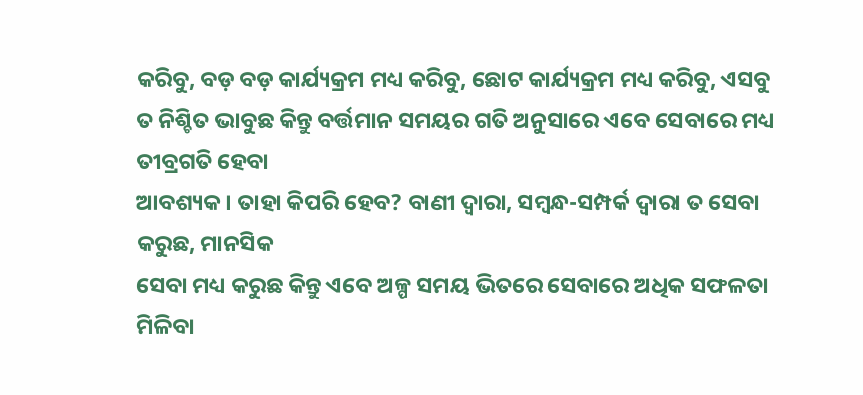କରିବୁ, ବଡ଼ ବଡ଼ କାର୍ଯ୍ୟକ୍ରମ ମଧ୍ୟ କରିବୁ, ଛୋଟ କାର୍ଯ୍ୟକ୍ରମ ମଧ୍ୟ କରିବୁ, ଏସବୁ
ତ ନିଶ୍ଚିତ ଭାବୁଛ କିନ୍ତୁ ବର୍ତ୍ତମାନ ସମୟର ଗତି ଅନୁସାରେ ଏବେ ସେବାରେ ମଧ୍ୟ ତୀବ୍ରଗତି ହେବା
ଆବଶ୍ୟକ । ତାହା କିପରି ହେବ? ବାଣୀ ଦ୍ୱାରା, ସମ୍ବନ୍ଧ-ସମ୍ପର୍କ ଦ୍ୱାରା ତ ସେବା କରୁଛ, ମାନସିକ
ସେବା ମଧ୍ୟ କରୁଛ କିନ୍ତୁ ଏବେ ଅଳ୍ପ ସମୟ ଭିତରେ ସେବାରେ ଅଧିକ ସଫଳତା ମିଳିବା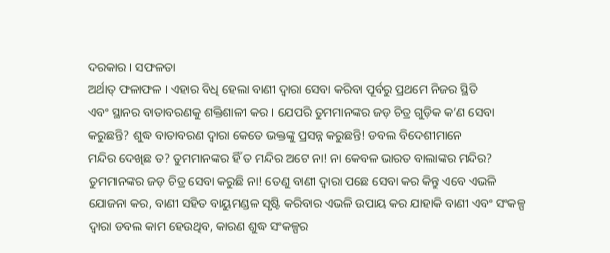ଦରକାର । ସଫଳତା
ଅର୍ଥାତ୍ ଫଳାଫଳ । ଏହାର ବିଧି ହେଲା ବାଣୀ ଦ୍ୱାରା ସେବା କରିବା ପୂର୍ବରୁ ପ୍ରଥମେ ନିଜର ସ୍ଥିତି
ଏବଂ ସ୍ଥାନର ବାତାବରଣକୁ ଶକ୍ତିଶାଳୀ କର । ଯେପରି ତୁମମାନଙ୍କର ଜଡ଼ ଚିତ୍ର ଗୁଡ଼ିକ କ’ଣ ସେବା
କରୁଛନ୍ତି? ଶୁଦ୍ଧ ବାତାବରଣ ଦ୍ୱାରା କେତେ ଭକ୍ତଙ୍କୁ ପ୍ରସନ୍ନ କରୁଛନ୍ତି! ଡବଲ ବିଦେଶୀମାନେ
ମନ୍ଦିର ଦେଖିଛ ତ? ତୁମମାନଙ୍କର ହିଁ ତ ମନ୍ଦିର ଅଟେ ନା! ନା କେବଳ ଭାରତ ବାଲାଙ୍କର ମନ୍ଦିର?
ତୁମମାନଙ୍କର ଜଡ଼ ଚିତ୍ର ସେବା କରୁଛି ନା! ତେଣୁ ବାଣୀ ଦ୍ୱାରା ପଛେ ସେବା କର କିନ୍ତୁ ଏବେ ଏଭଳି
ଯୋଜନା କର, ବାଣୀ ସହିତ ବାୟୁମଣ୍ଡଳ ସୃଷ୍ଟି କରିବାର ଏଭଳି ଉପାୟ କର ଯାହାକି ବାଣୀ ଏବଂ ସଂକଳ୍ପ
ଦ୍ୱାରା ଡବଲ କାମ ହେଉଥିବ, କାରଣ ଶୁଦ୍ଧ ସଂକଳ୍ପର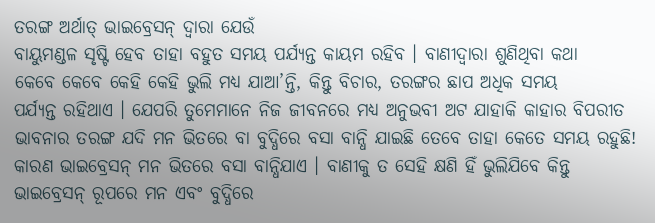ତରଙ୍ଗ ଅର୍ଥାତ୍ ଭାଇବ୍ରେସନ୍ ଦ୍ୱାରା ଯେଉଁ
ବାୟୁମଣ୍ଡଳ ସୃଷ୍ଟି ହେବ ତାହା ବହୁତ ସମୟ ପର୍ଯ୍ୟନ୍ତ କାୟମ ରହିବ । ବାଣୀଦ୍ୱାରା ଶୁଣିଥିବା କଥା
କେବେ କେବେ କେହି କେହି ଭୁଲି ମଧ୍ୟ ଯାଆ’ନ୍ତି, କିନ୍ତୁ ବିଚାର, ତରଙ୍ଗର ଛାପ ଅଧିକ ସମୟ
ପର୍ଯ୍ୟନ୍ତ ରହିଥାଏ । ଯେପରି ତୁମେମାନେ ନିଜ ଜୀବନରେ ମଧ୍ୟ ଅନୁଭବୀ ଅଟ ଯାହାକି କାହାର ବିପରୀତ
ଭାବନାର ତରଙ୍ଗ ଯଦି ମନ ଭିତରେ ବା ବୁଦ୍ଧିରେ ବସା ବାନ୍ଧି ଯାଇଛି ତେବେ ତାହା କେତେ ସମୟ ରହୁଛି!
କାରଣ ଭାଇବ୍ରେସନ୍ ମନ ଭିତରେ ବସା ବାନ୍ଧିଯାଏ । ବାଣୀକୁ ତ ସେହି କ୍ଷଣି ହିଁ ଭୁଲିଯିବେ କିନ୍ତୁ
ଭାଇବ୍ରେସନ୍ ରୂପରେ ମନ ଏବଂ ବୁଦ୍ଧିରେ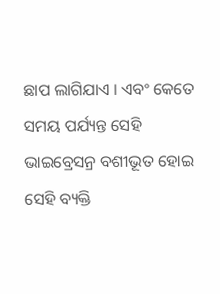ଛାପ ଲାଗିଯାଏ । ଏବଂ କେତେ ସମୟ ପର୍ଯ୍ୟନ୍ତ ସେହି
ଭାଇବ୍ରେସନ୍ର ବଶୀଭୂତ ହୋଇ ସେହି ବ୍ୟକ୍ତି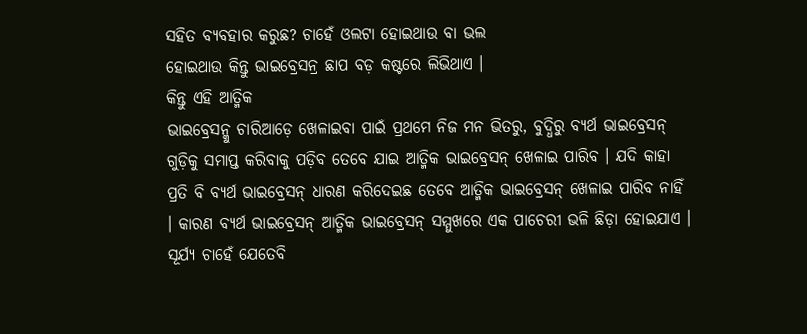ସହିତ ବ୍ୟବହାର କରୁଛ? ଚାହେଁ ଓଲଟା ହୋଇଥାଉ ବା ଭଲ
ହୋଇଥାଉ କିନ୍ତୁ ଭାଇବ୍ରେସନ୍ର ଛାପ ବଡ଼ କଷ୍ଟରେ ଲିଭିଥାଏ ।
କିନ୍ତୁ ଏହି ଆତ୍ମିକ
ଭାଇବ୍ରେସନ୍କୁ ଚାରିଆଡ଼େ ଖେଳାଇବା ପାଇଁ ପ୍ରଥମେ ନିଜ ମନ ଭିତରୁ, ବୁଦ୍ଧିରୁ ବ୍ୟର୍ଥ ଭାଇବ୍ରେସନ୍
ଗୁଡ଼ିକୁ ସମାପ୍ତ କରିବାକୁ ପଡ଼ିବ ତେବେ ଯାଇ ଆତ୍ମିକ ଭାଇବ୍ରେସନ୍ ଖେଳାଇ ପାରିବ । ଯଦି କାହା
ପ୍ରତି ବି ବ୍ୟର୍ଥ ଭାଇବ୍ରେସନ୍ ଧାରଣ କରିଦେଇଛ ତେବେ ଆତ୍ମିକ ଭାଇବ୍ରେସନ୍ ଖେଳାଇ ପାରିବ ନାହିଁ
। କାରଣ ବ୍ୟର୍ଥ ଭାଇବ୍ରେସନ୍ ଆତ୍ମିକ ଭାଇବ୍ରେସନ୍ ସମ୍ମୁଖରେ ଏକ ପାଚେରୀ ଭଳି ଛିଡ଼ା ହୋଇଯାଏ ।
ସୂର୍ଯ୍ୟ ଚାହେଁ ଯେତେବି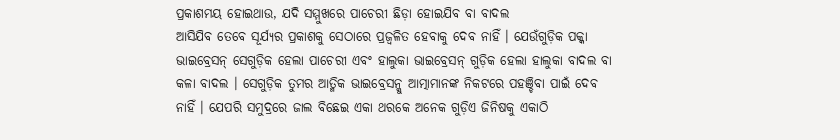ପ୍ରକାଶମୟ ହୋଇଥାଉ, ଯଦି ସମ୍ମୁଖରେ ପାଚେରୀ ଛିଡ଼ା ହୋଇଯିବ ବା ବାଦଲ
ଆସିଯିବ ତେବେ ସୂର୍ଯ୍ୟର ପ୍ରକାଶକୁ ସେଠାରେ ପ୍ରଜ୍ୱଳିତ ହେବାକୁ ଦେବ ନାହିଁ । ଯେଉଁଗୁଡ଼ିକ ପକ୍କା
ଭାଇବ୍ରେସନ୍ ସେଗୁଡ଼ିକ ହେଲା ପାଚେରୀ ଏବଂ ହାଲୁକା ଭାଇବ୍ରେସନ୍ ଗୁଡ଼ିକ ହେଲା ହାଲୁକା ବାଦଲ ବା
କଳା ବାଦଲ । ସେଗୁଡ଼ିକ ତୁମର ଆତ୍ମିକ ଭାଇବ୍ରେସନ୍କୁ ଆତ୍ମାମାନଙ୍କ ନିକଟରେ ପହଞ୍ଚିବା ପାଇଁ ଦେବ
ନାହିଁ । ଯେପରି ସମୁଦ୍ରରେ ଜାଲ ବିଛେଇ ଏକା ଥରକେ ଅନେକ ଗୁଡ଼ିଏ ଜିନିଷକୁ ଏକାଠି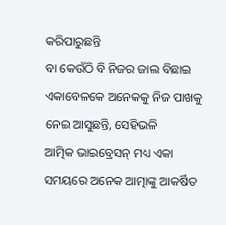କରିପାରୁଛନ୍ତି
ବା କେଉଁଠି ବି ନିଜର ଜାଲ ବିଛାଇ ଏକାବେଳକେ ଅନେକକୁ ନିଜ ପାଖକୁ ନେଇ ଆସୁଛନ୍ତି, ସେହିଭଳି
ଆତ୍ମିକ ଭାଇବ୍ରେସନ୍ ମଧ୍ୟ ଏକା ସମୟରେ ଅନେକ ଆତ୍ମାଙ୍କୁ ଆକର୍ଷିତ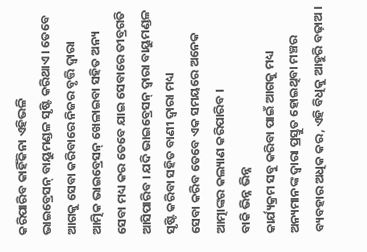କରିପାରିବ କାହିଁକିନା ଏହିଭଳି
ଭାଇବ୍ରେସନ୍ ବାୟୁମଣ୍ଡଳ ସୃଷ୍ଟି କରିଥାଏ । ତେବେ ଆଗକୁ ସେବା କରିବାରେ ନିଜର ବୃତ୍ତି ଦ୍ୱାରା
ଆତ୍ମିକ ଭାଇବ୍ରେସନ୍ ଖେଳାଇବା ସହିତ ଅନ୍ୟ ସେବା ମଧ୍ୟ କର ତେବେ ଯାଇ ସେବାରେ ତୀବ୍ରଗତି
ଆସିପାରିବ । ଯଦି ଭାଇବ୍ରେସନ୍ ଦ୍ୱାରା ବାୟୁମଣ୍ଡଳ ସୃଷ୍ଟି କରିବା ସହିତ ବାଣୀ ଦ୍ୱାରା ମଧ୍ୟ
ସେବା କରିବ ତେବେ ଏକ ସମୟରେ ଅନେକ ଆତ୍ମାଙ୍କର କଲ୍ୟାଣ କରିପାରିବ ।
ବାକି ଭିନ୍ନ ଭିନ୍ନ
କାର୍ଯ୍ୟକ୍ରମ ସବୁ କରିବା ପାଇଁ ଆଗକୁ ମଧ୍ୟ ଅନ୍ୟମାନଙ୍କ ଦ୍ୱାରା ପ୍ରସ୍ତୁତ ହୋଇଥିବା ମଞ୍ଚର
ବ୍ୟବହାର ଅଧିକ କର, ଏହି ବିଧିକୁ ଆହୁରି ବଢ଼ାଅ ।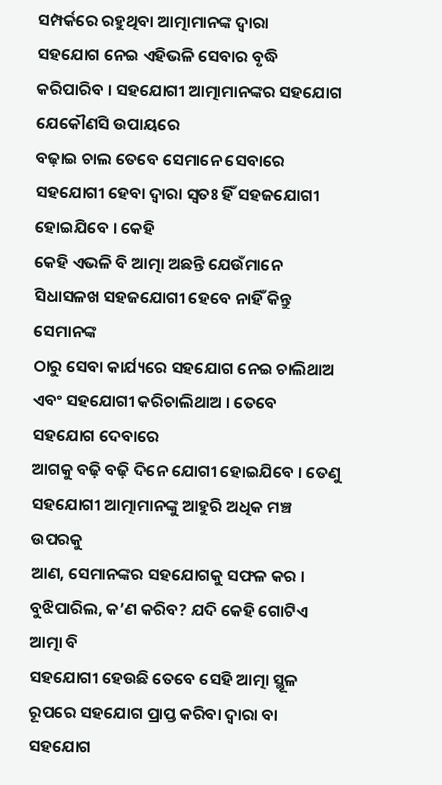ସମ୍ପର୍କରେ ରହୁଥିବା ଆତ୍ମାମାନଙ୍କ ଦ୍ୱାରା
ସହଯୋଗ ନେଇ ଏହିଭଳି ସେବାର ବୃଦ୍ଧି କରିପାରିବ । ସହଯୋଗୀ ଆତ୍ମାମାନଙ୍କର ସହଯୋଗ ଯେକୌଣସି ଉପାୟରେ
ବଢ଼ାଇ ଚାଲ ତେବେ ସେମାନେ ସେବାରେ ସହଯୋଗୀ ହେବା ଦ୍ୱାରା ସ୍ୱତଃ ହିଁ ସହଜଯୋଗୀ ହୋଇଯିବେ । କେହି
କେହି ଏଭଳି ବି ଆତ୍ମା ଅଛନ୍ତି ଯେଉଁମାନେ ସିଧାସଳଖ ସହଜଯୋଗୀ ହେବେ ନାହିଁ କିନ୍ତୁ ସେମାନଙ୍କ
ଠାରୁ ସେବା କାର୍ଯ୍ୟରେ ସହଯୋଗ ନେଇ ଚାଲିଥାଅ ଏବଂ ସହଯୋଗୀ କରିଚାଲିଥାଅ । ତେବେ ସହଯୋଗ ଦେବାରେ
ଆଗକୁ ବଢ଼ି ବଢ଼ି ଦିନେ ଯୋଗୀ ହୋଇଯିବେ । ତେଣୁ ସହଯୋଗୀ ଆତ୍ମାମାନଙ୍କୁ ଆହୁରି ଅଧିକ ମଞ୍ଚ ଉପରକୁ
ଆଣ, ସେମାନଙ୍କର ସହଯୋଗକୁ ସଫଳ କର । ବୁଝିପାରିଲ, କ’ଣ କରିବ? ଯଦି କେହି ଗୋଟିଏ ଆତ୍ମା ବି
ସହଯୋଗୀ ହେଉଛି ତେବେ ସେହି ଆତ୍ମା ସ୍ଥୂଳ ରୂପରେ ସହଯୋଗ ପ୍ରାପ୍ତ କରିବା ଦ୍ୱାରା ବା ସହଯୋଗ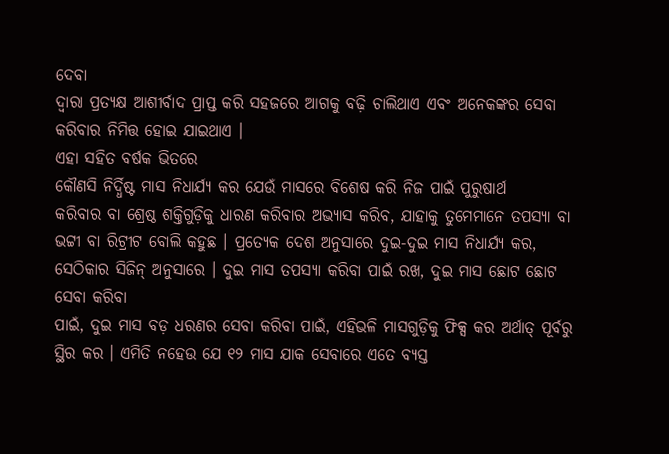ଦେବା
ଦ୍ୱାରା ପ୍ରତ୍ୟକ୍ଷ ଆଶୀର୍ବାଦ ପ୍ରାପ୍ତ କରି ସହଜରେ ଆଗକୁ ବଢ଼ି ଚାଲିଥାଏ ଏବଂ ଅନେକଙ୍କର ସେବା
କରିବାର ନିମିତ୍ତ ହୋଇ ଯାଇଥାଏ ।
ଏହା ସହିତ ବର୍ଷକ ଭିତରେ
କୌଣସି ନିର୍ଦ୍ଧିଷ୍ଟ ମାସ ନିଧାର୍ଯ୍ୟ କର ଯେଉଁ ମାସରେ ବିଶେଷ କରି ନିଜ ପାଇଁ ପୁରୁଷାର୍ଥ
କରିବାର ବା ଶ୍ରେଷ୍ଠ ଶକ୍ତିଗୁଡ଼ିକୁ ଧାରଣ କରିବାର ଅଭ୍ୟାସ କରିବ, ଯାହାକୁ ତୁମେମାନେ ତପସ୍ୟା ବା
ଭଟ୍ଟୀ ବା ରିଟ୍ରୀଟ ବୋଲି କହୁଛ । ପ୍ରତ୍ୟେକ ଦେଶ ଅନୁସାରେ ଦୁଇ-ଦୁଇ ମାସ ନିଧାର୍ଯ୍ୟ କର,
ସେଠିକାର ସିଜିନ୍ ଅନୁସାରେ । ଦୁଇ ମାସ ତପସ୍ୟା କରିବା ପାଇଁ ରଖ, ଦୁଇ ମାସ ଛୋଟ ଛୋଟ ସେବା କରିବା
ପାଇଁ, ଦୁଇ ମାସ ବଡ଼ ଧରଣର ସେବା କରିବା ପାଇଁ, ଏହିଭଳି ମାସଗୁଡ଼ିକୁ ଫିକ୍ସ କର ଅର୍ଥାତ୍ ପୂର୍ବରୁ
ସ୍ଥିର କର । ଏମିତି ନହେଉ ଯେ ୧୨ ମାସ ଯାକ ସେବାରେ ଏତେ ବ୍ୟସ୍ତ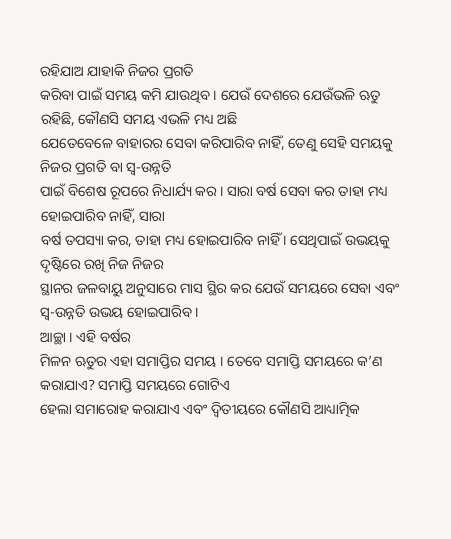ରହିଯାଅ ଯାହାକି ନିଜର ପ୍ରଗତି
କରିବା ପାଇଁ ସମୟ କମି ଯାଉଥିବ । ଯେଉଁ ଦେଶରେ ଯେଉଁଭଳି ଋତୁ ରହିଛି, କୌଣସି ସମୟ ଏଭଳି ମଧ୍ୟ ଅଛି
ଯେତେବେଳେ ବାହାରର ସେବା କରିପାରିବ ନାହିଁ, ତେଣୁ ସେହି ସମୟକୁ ନିଜର ପ୍ରଗତି ବା ସ୍ୱ-ଉନ୍ନତି
ପାଇଁ ବିଶେଷ ରୂପରେ ନିଧାର୍ଯ୍ୟ କର । ସାରା ବର୍ଷ ସେବା କର ତାହା ମଧ୍ୟ ହୋଇପାରିବ ନାହିଁ, ସାରା
ବର୍ଷ ତପସ୍ୟା କର, ତାହା ମଧ୍ୟ ହୋଇପାରିବ ନାହିଁ । ସେଥିପାଇଁ ଉଭୟକୁ ଦୃଷ୍ଟିରେ ରଖି ନିଜ ନିଜର
ସ୍ଥାନର ଜଳବାୟୁ ଅନୁସାରେ ମାସ ସ୍ଥିର କର ଯେଉଁ ସମୟରେ ସେବା ଏବଂ ସ୍ୱ-ଉନ୍ନତି ଉଭୟ ହୋଇପାରିବ ।
ଆଚ୍ଛା । ଏହି ବର୍ଷର
ମିଳନ ଋତୁର ଏହା ସମାପ୍ତିର ସମୟ । ତେବେ ସମାପ୍ତି ସମୟରେ କ’ଣ କରାଯାଏ? ସମାପ୍ତି ସମୟରେ ଗୋଟିଏ
ହେଲା ସମାରୋହ କରାଯାଏ ଏବଂ ଦ୍ୱିତୀୟରେ କୌଣସି ଆଧ୍ୟାତ୍ମିକ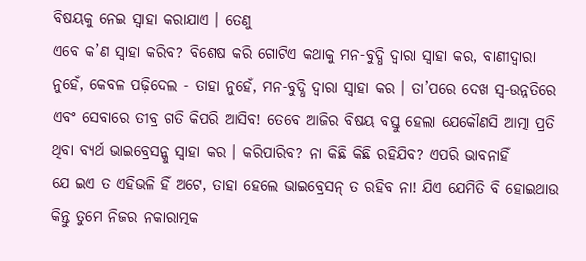ବିଷୟକୁ ନେଇ ସ୍ୱାହା କରାଯାଏ । ତେଣୁ
ଏବେ କ’ଣ ସ୍ୱାହା କରିବ? ବିଶେଷ କରି ଗୋଟିଏ କଥାକୁ ମନ-ବୁଦ୍ଧି ଦ୍ୱାରା ସ୍ୱାହା କର, ବାଣୀଦ୍ୱାରା
ନୁହେଁ, କେବଳ ପଢ଼ିଦେଲ - ତାହା ନୁହେଁ, ମନ-ବୁଦ୍ଧି ଦ୍ୱାରା ସ୍ୱାହା କର । ତା’ପରେ ଦେଖ ସ୍ୱ-ଉନ୍ନତିରେ
ଏବଂ ସେବାରେ ତୀବ୍ର ଗତି କିପରି ଆସିବ! ତେବେ ଆଜିର ବିଷୟ ବସ୍ତୁ ହେଲା ଯେକୌଣସି ଆତ୍ମା ପ୍ରତି
ଥିବା ବ୍ୟର୍ଥ ଭାଇବ୍ରେସନ୍କୁ ସ୍ୱାହା କର । କରିପାରିବ? ନା କିଛି କିଛି ରହିଯିବ? ଏପରି ଭାବନାହିଁ
ଯେ ଇଏ ତ ଏହିଭଳି ହିଁ ଅଟେ, ତାହା ହେଲେ ଭାଇବ୍ରେସନ୍ ତ ରହିବ ନା! ଯିଏ ଯେମିତି ବି ହୋଇଥାଉ
କିନ୍ତୁ ତୁମେ ନିଜର ନକାରାତ୍ମକ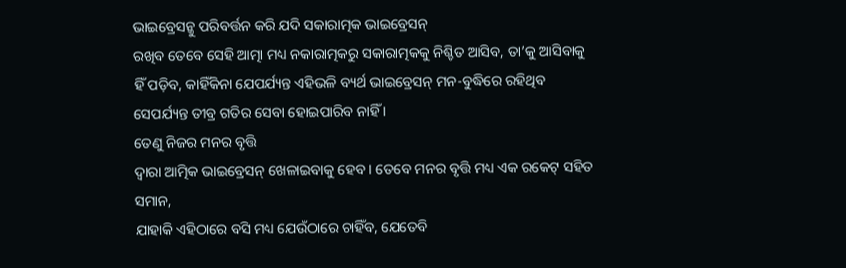ଭାଇବ୍ରେସନ୍କୁ ପରିବର୍ତ୍ତନ କରି ଯଦି ସକାରାତ୍ମକ ଭାଇବ୍ରେସନ୍
ରଖିବ ତେବେ ସେହି ଆତ୍ମା ମଧ୍ୟ ନକାରାତ୍ମକରୁ ସକାରାତ୍ମକକୁ ନିଶ୍ଚିତ ଆସିବ, ତା’କୁ ଆସିବାକୁ
ହିଁ ପଡ଼ିବ, କାହିଁକିନା ଯେପର୍ଯ୍ୟନ୍ତ ଏହିଭଳି ବ୍ୟର୍ଥ ଭାଇବ୍ରେସନ୍ ମନ-ବୁଦ୍ଧିରେ ରହିଥିବ
ସେପର୍ଯ୍ୟନ୍ତ ତୀବ୍ର ଗତିର ସେବା ହୋଇପାରିବ ନାହିଁ ।
ତେଣୁ ନିଜର ମନର ବୃତ୍ତି
ଦ୍ୱାରା ଆତ୍ମିକ ଭାଇବ୍ରେସନ୍ ଖେଳାଇବାକୁ ହେବ । ତେବେ ମନର ବୃତ୍ତି ମଧ୍ୟ ଏକ ରକେଟ୍ ସହିତ ସମାନ,
ଯାହାକି ଏହିଠାରେ ବସି ମଧ୍ୟ ଯେଉଁଠାରେ ଚାହିଁବ, ଯେତେବି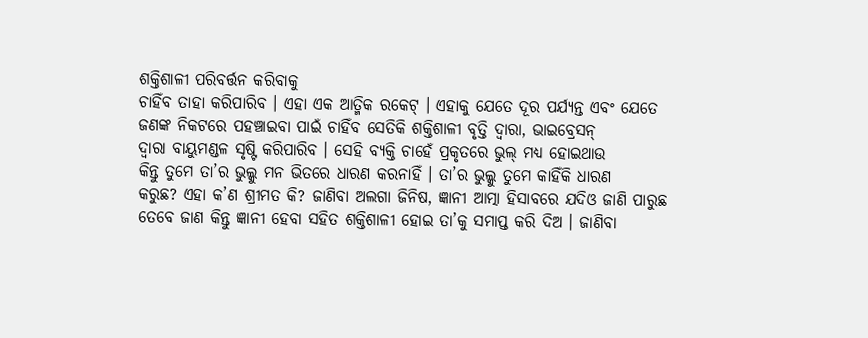ଶକ୍ତିଶାଳୀ ପରିବର୍ତ୍ତନ କରିବାକୁ
ଚାହିଁବ ତାହା କରିପାରିବ । ଏହା ଏକ ଆତ୍ମିକ ରକେଟ୍ । ଏହାକୁ ଯେତେ ଦୂର ପର୍ଯ୍ୟନ୍ତ ଏବଂ ଯେତେ
ଜଣଙ୍କ ନିକଟରେ ପହଞ୍ଚାଇବା ପାଇଁ ଚାହିଁବ ସେତିକି ଶକ୍ତିଶାଳୀ ବୃତ୍ତି ଦ୍ୱାରା, ଭାଇବ୍ରେସନ୍
ଦ୍ୱାରା ବାୟୁମଣ୍ଡଳ ସୃଷ୍ଟି କରିପାରିବ । ସେହି ବ୍ୟକ୍ତି ଚାହେଁ ପ୍ରକୃତରେ ଭୁଲ୍ ମଧ୍ୟ ହୋଇଥାଉ
କିନ୍ତୁ ତୁମେ ତା’ର ଭୁଲ୍କୁ ମନ ଭିତରେ ଧାରଣ କରନାହିଁ । ତା’ର ଭୁଲ୍କୁ ତୁମେ କାହିଁକି ଧାରଣ
କରୁଛ? ଏହା କ’ଣ ଶ୍ରୀମତ କି? ଜାଣିବା ଅଲଗା ଜିନିଷ, ଜ୍ଞାନୀ ଆତ୍ମା ହିସାବରେ ଯଦିଓ ଜାଣି ପାରୁଛ
ତେବେ ଜାଣ କିନ୍ତୁ ଜ୍ଞାନୀ ହେବା ସହିତ ଶକ୍ତିଶାଳୀ ହୋଇ ତା’କୁ ସମାପ୍ତ କରି ଦିଅ । ଜାଣିବା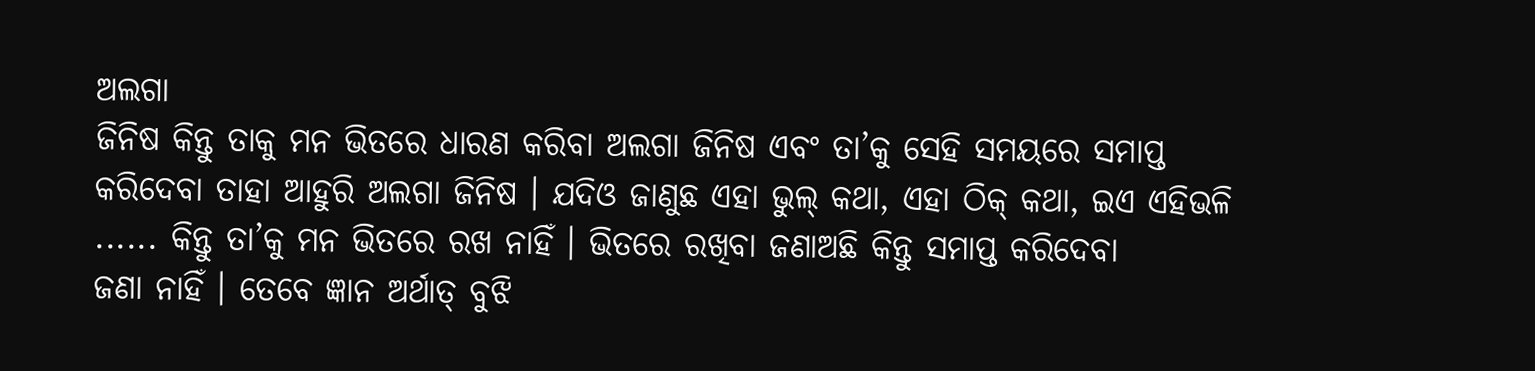ଅଲଗା
ଜିନିଷ କିନ୍ତୁ ତାକୁ ମନ ଭିତରେ ଧାରଣ କରିବା ଅଲଗା ଜିନିଷ ଏବଂ ତା’କୁ ସେହି ସମୟରେ ସମାପ୍ତ
କରିଦେବା ତାହା ଆହୁରି ଅଲଗା ଜିନିଷ । ଯଦିଓ ଜାଣୁଛ ଏହା ଭୁଲ୍ କଥା, ଏହା ଠିକ୍ କଥା, ଇଏ ଏହିଭଳି
...... କିନ୍ତୁ ତା’କୁ ମନ ଭିତରେ ରଖ ନାହିଁ । ଭିତରେ ରଖିବା ଜଣାଅଛି କିନ୍ତୁ ସମାପ୍ତ କରିଦେବା
ଜଣା ନାହିଁ । ତେବେ ଜ୍ଞାନ ଅର୍ଥାତ୍ ବୁଝି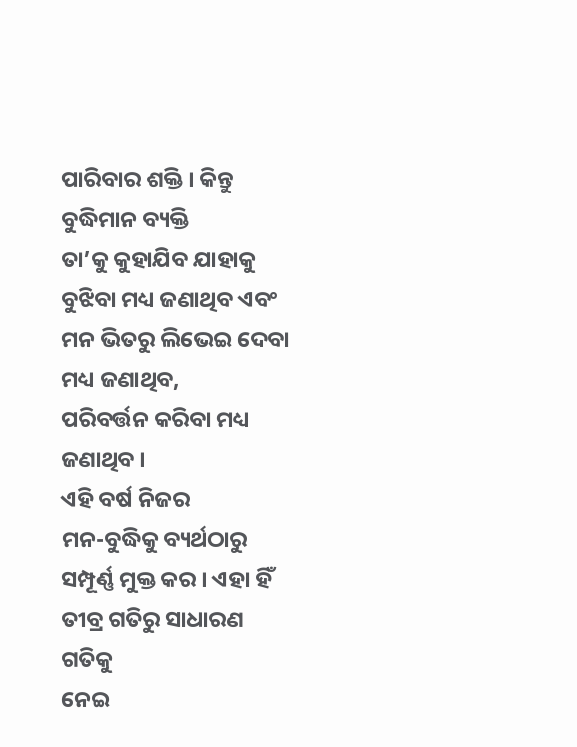ପାରିବାର ଶକ୍ତି । କିନ୍ତୁ ବୁଦ୍ଧିମାନ ବ୍ୟକ୍ତି
ତା’କୁ କୁହାଯିବ ଯାହାକୁ ବୁଝିବା ମଧ୍ୟ ଜଣାଥିବ ଏବଂ ମନ ଭିତରୁ ଲିଭେଇ ଦେବା ମଧ୍ୟ ଜଣାଥିବ,
ପରିବର୍ତ୍ତନ କରିବା ମଧ୍ୟ ଜଣାଥିବ ।
ଏହି ବର୍ଷ ନିଜର
ମନ-ବୁଦ୍ଧିକୁ ବ୍ୟର୍ଥଠାରୁ ସମ୍ପୂର୍ଣ୍ଣ ମୁକ୍ତ କର । ଏହା ହିଁ ତୀବ୍ର ଗତିରୁ ସାଧାରଣ ଗତିକୁ
ନେଇ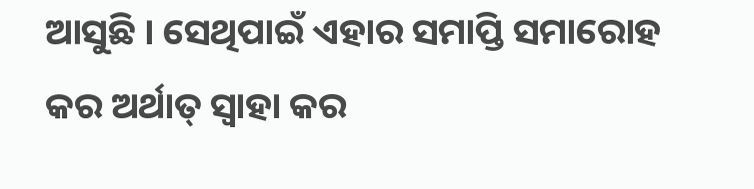ଆସୁଛି । ସେଥିପାଇଁ ଏହାର ସମାପ୍ତି ସମାରୋହ କର ଅର୍ଥାତ୍ ସ୍ୱାହା କର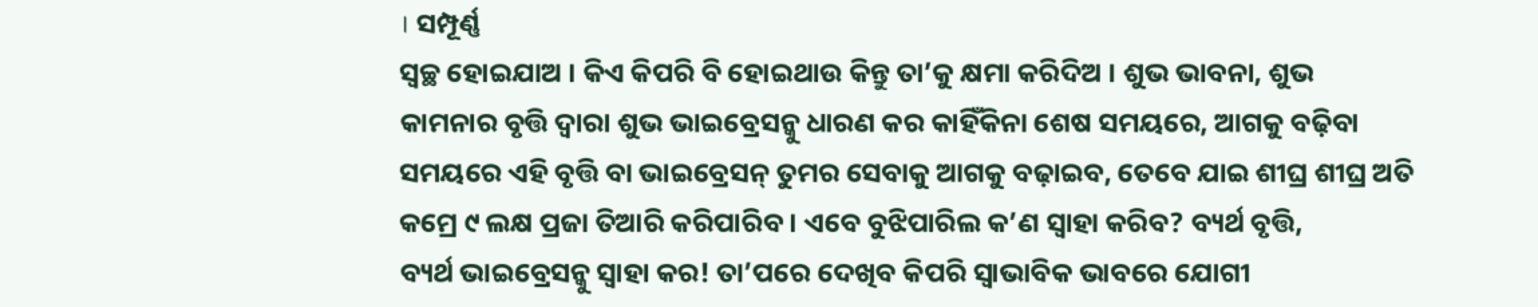। ସମ୍ପୂର୍ଣ୍ଣ
ସ୍ୱଚ୍ଛ ହୋଇଯାଅ । କିଏ କିପରି ବି ହୋଇଥାଉ କିନ୍ତୁ ତା’କୁ କ୍ଷମା କରିଦିଅ । ଶୁଭ ଭାବନା, ଶୁଭ
କାମନାର ବୃତ୍ତି ଦ୍ୱାରା ଶୁଭ ଭାଇବ୍ରେସନ୍କୁ ଧାରଣ କର କାହିଁକିନା ଶେଷ ସମୟରେ, ଆଗକୁ ବଢ଼ିବା
ସମୟରେ ଏହି ବୃତ୍ତି ବା ଭାଇବ୍ରେସନ୍ ତୁମର ସେବାକୁ ଆଗକୁ ବଢ଼ାଇବ, ତେବେ ଯାଇ ଶୀଘ୍ର ଶୀଘ୍ର ଅତି
କମ୍ରେ ୯ ଲକ୍ଷ ପ୍ରଜା ତିଆରି କରିପାରିବ । ଏବେ ବୁଝିପାରିଲ କ’ଣ ସ୍ୱାହା କରିବ? ବ୍ୟର୍ଥ ବୃତ୍ତି,
ବ୍ୟର୍ଥ ଭାଇବ୍ରେସନ୍କୁ ସ୍ୱାହା କର! ତା’ପରେ ଦେଖିବ କିପରି ସ୍ୱାଭାବିକ ଭାବରେ ଯୋଗୀ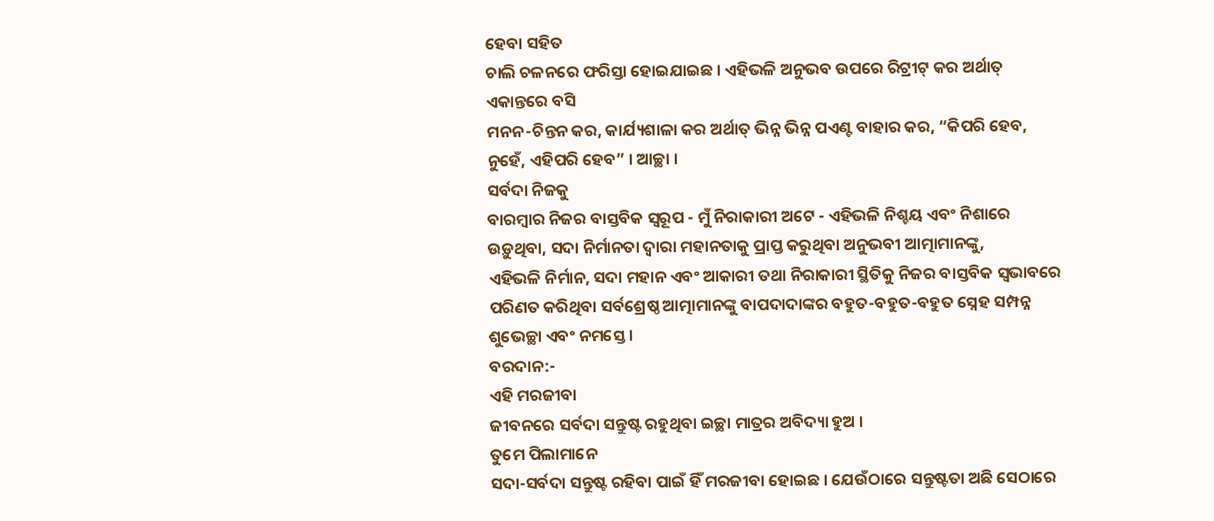ହେବା ସହିତ
ଚାଲି ଚଳନରେ ଫରିସ୍ତା ହୋଇଯାଇଛ । ଏହିଭଳି ଅନୁଭବ ଉପରେ ରିଟ୍ରୀଟ୍ କର ଅର୍ଥାତ୍ ଏକାନ୍ତରେ ବସି
ମନନ-ଚିନ୍ତନ କର, କାର୍ଯ୍ୟଶାଳା କର ଅର୍ଥାତ୍ ଭିନ୍ନ ଭିନ୍ନ ପଏଣ୍ଟ ବାହାର କର, “କିପରି ହେବ,
ନୁହେଁ, ଏହିପରି ହେବ” । ଆଚ୍ଛା ।
ସର୍ବଦା ନିଜକୁ
ବାରମ୍ବାର ନିଜର ବାସ୍ତବିକ ସ୍ୱରୂପ - ମୁଁ ନିରାକାରୀ ଅଟେ - ଏହିଭଳି ନିଶ୍ଚୟ ଏବଂ ନିଶାରେ
ଉଡ଼ୁଥିବା, ସଦା ନିର୍ମାନତା ଦ୍ୱାରା ମହାନତାକୁ ପ୍ରାପ୍ତ କରୁଥିବା ଅନୁଭବୀ ଆତ୍ମାମାନଙ୍କୁ,
ଏହିଭଳି ନିର୍ମାନ, ସଦା ମହାନ ଏବଂ ଆକାରୀ ତଥା ନିରାକାରୀ ସ୍ଥିତିକୁ ନିଜର ବାସ୍ତବିକ ସ୍ୱଭାବରେ
ପରିଣତ କରିଥିବା ସର୍ବଶ୍ରେଷ୍ଠ ଆତ୍ମାମାନଙ୍କୁ ବାପଦାଦାଙ୍କର ବହୁତ-ବହୁତ-ବହୁତ ସ୍ନେହ ସମ୍ପନ୍ନ
ଶୁଭେଚ୍ଛା ଏବଂ ନମସ୍ତେ ।
ବରଦାନ:-
ଏହି ମରଜୀବା
ଜୀବନରେ ସର୍ବଦା ସନ୍ତୁଷ୍ଟ ରହୁଥିବା ଇଚ୍ଛା ମାତ୍ରର ଅବିଦ୍ୟା ହୁଅ ।
ତୁମେ ପିଲାମାନେ
ସଦା-ସର୍ବଦା ସନ୍ତୁଷ୍ଟ ରହିବା ପାଇଁ ହିଁ ମରଜୀବା ହୋଇଛ । ଯେଉଁଠାରେ ସନ୍ତୁଷ୍ଟତା ଅଛି ସେଠାରେ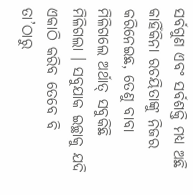ସର୍ବଗୁଣ ଏବଂ ସର୍ବଶକ୍ତି ମଧ୍ୟ ଅଛି କାହିଁକିନା ରଚୟିତାଙ୍କୁ ନିଜର କରିନେଇଛ, ତେଣୁ ବାବା
ମିଳିଗଲେ ଅର୍ଥାତ୍ ସବୁକିଛି ମିଳିଗଲା । ସବୁଯାକ ଇଚ୍ଛାକୁ ଯଦି ଏକାଠି କରିବ ତେବେ ବି ତା’ଠାରୁ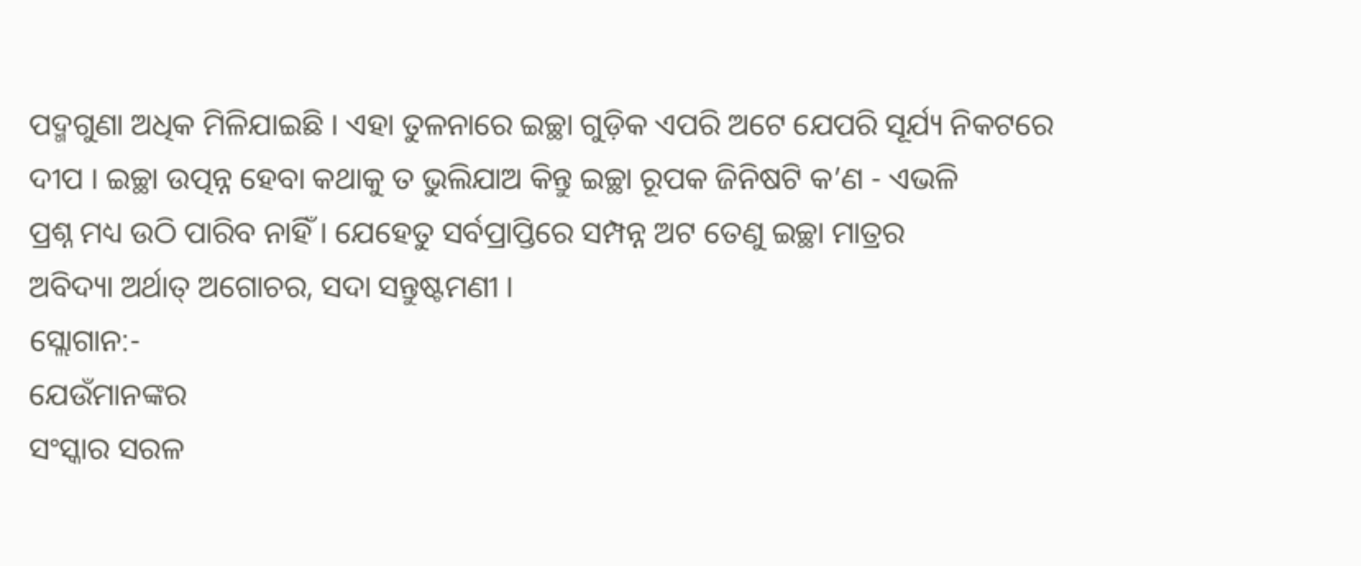ପଦ୍ମଗୁଣା ଅଧିକ ମିଳିଯାଇଛି । ଏହା ତୁଳନାରେ ଇଚ୍ଛା ଗୁଡ଼ିକ ଏପରି ଅଟେ ଯେପରି ସୂର୍ଯ୍ୟ ନିକଟରେ
ଦୀପ । ଇଚ୍ଛା ଉତ୍ପନ୍ନ ହେବା କଥାକୁ ତ ଭୁଲିଯାଅ କିନ୍ତୁ ଇଚ୍ଛା ରୂପକ ଜିନିଷଟି କ’ଣ - ଏଭଳି
ପ୍ରଶ୍ନ ମଧ୍ୟ ଉଠି ପାରିବ ନାହିଁ । ଯେହେତୁ ସର୍ବପ୍ରାପ୍ତିରେ ସମ୍ପନ୍ନ ଅଟ ତେଣୁ ଇଚ୍ଛା ମାତ୍ରର
ଅବିଦ୍ୟା ଅର୍ଥାତ୍ ଅଗୋଚର, ସଦା ସନ୍ତୁଷ୍ଟମଣୀ ।
ସ୍ଲୋଗାନ:-
ଯେଉଁମାନଙ୍କର
ସଂସ୍କାର ସରଳ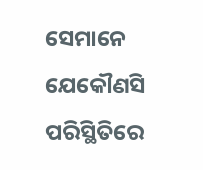ସେମାନେ ଯେକୌଣସି ପରିସ୍ଥିତିରେ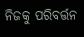ନିଜକୁ ପରିବର୍ତ୍ତନ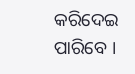କରିଦେଇ ପାରିବେ ।